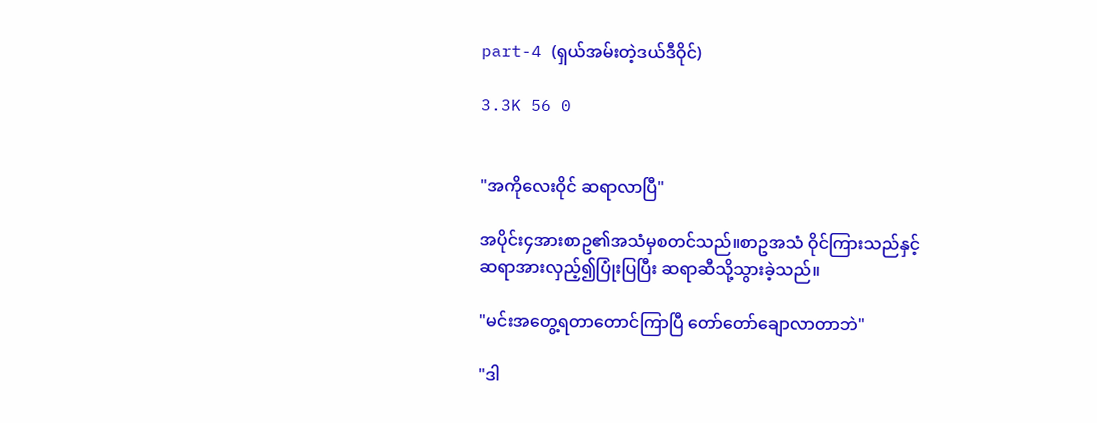part-4 (ရှယ်အမ်းတဲ့ဒယ်ဒီဝိုင်)

3.3K 56 0


"အကိုလေးဝိုင် ဆရာလာပြီ"

အပိုင်း၄အားစာဥ၏အသံမှစတင်သည်။စာဥအသံ ဝိုင်ကြားသည်နှင့် ဆရာအားလှည့်၍ပြုံးပြပြီး ဆရာဆီသို့သွားခဲ့သည်။

"မင်းအတွေ့ရတာတောင်ကြာပြီ တော်တော်ချောလာတာဘဲ"

"ဒါ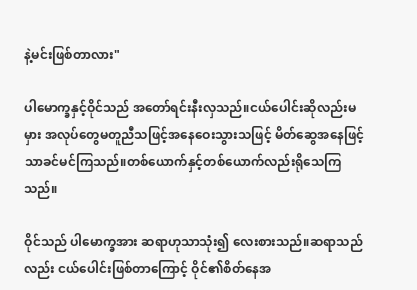နဲ့မင်းဖြစ်တာလား"

ပါမောက္ခနှင့်ဝိုင်သည် အတော်ရင်းနီးလှသည်။ငယ်ပေါင်းဆိုလည်းမမှား အလုပ်တွေမတူညီသဖြင့်အနေဝေးသွားသဖြင့် မိတ်ဆွေအနေဖြင့်သာခင်မင်ကြသည်။တစ်ယောက်နှင့်တစ်ယောက်လည်းရိုသေကြသည်။

ဝိုင်သည် ပါမောက္ခအား ဆရာဟုသာသုံး၍ လေးစားသည်။ဆရာသည်လည်း ငယ်ပေါင်းဖြစ်တာကြောင့် ဝိုင်၏စိတ်နေအ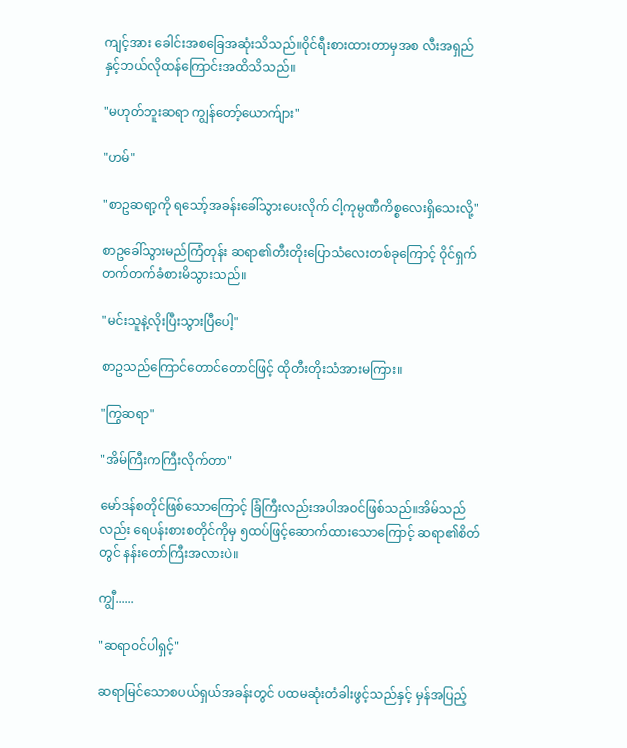ကျင့်အား ခေါင်းအစခြေအဆုံးသိသည်။ဝိုင်ရီးစားထားတာမှအစ လီးအရှည်နှင့်ဘယ်လိုထန်ကြောင်းအထိသိသည်။

"မဟုတ်ဘူးဆရာ ကျွန်တော့်ယောက်ျား"

"ဟမ်"

"စာဥဆရာ့ကို ရသော့်အခန်းခေါ်သွားပေးလိုက် ငါ့ကုမ္ပဏီကိစ္စလေးရှိသေးလို့"

စာဥခေါ်သွားမည်ကြံတုန်း ဆရာ၏တီးတိုးပြောသံလေးတစ်ခုကြောင့် ဝိုင်ရှက်တက်တက်ခံစားမိသွားသည်။

"မင်းသူနဲ့လိုးပြီးသွားပြီပေါ့"

စာဥသည်ကြောင်တောင်တောင်ဖြင့် ထိုတီးတိုးသံအားမကြား။

"ကြွဆရာ"

"အိမ်ကြီးကကြီးလိုက်တာ"

မော်ဒန်စတိုင်ဖြစ်သောကြောင့် ခြံကြီးလည်းအပါအဝင်ဖြစ်သည်။အိမ်သည်လည်း ရေပန်းစားစတိုင်ကိုမှ ၅ထပ်ဖြင့်ဆောက်ထားသောကြောင့် ဆရာ၏စိတ်တွင် နန်းတော်ကြီးအလားပဲ။

ကျွီ......

"ဆရာဝင်ပါရှင့်"

ဆရာမြင်သောစပယ်ရှယ်အခန်းတွင် ပထမဆုံးတံခါးဖွင့်သည်နှင့် မှန်အပြည့်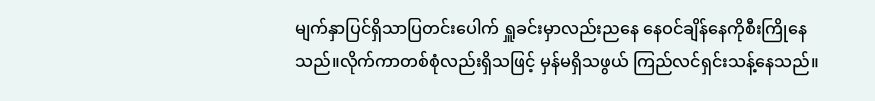မျက်နှာပြင်ရှိသာပြတင်းပေါက် ရှူခင်းမှာလည်းညနေ နေဝင်ချိန်နေကိုစီးကြိုနေသည်။လိုက်ကာတစ်စုံလည်းရှိသဖြင့် မှန်မရှိသဖွယ် ကြည်လင်ရှင်းသန့်နေသည်။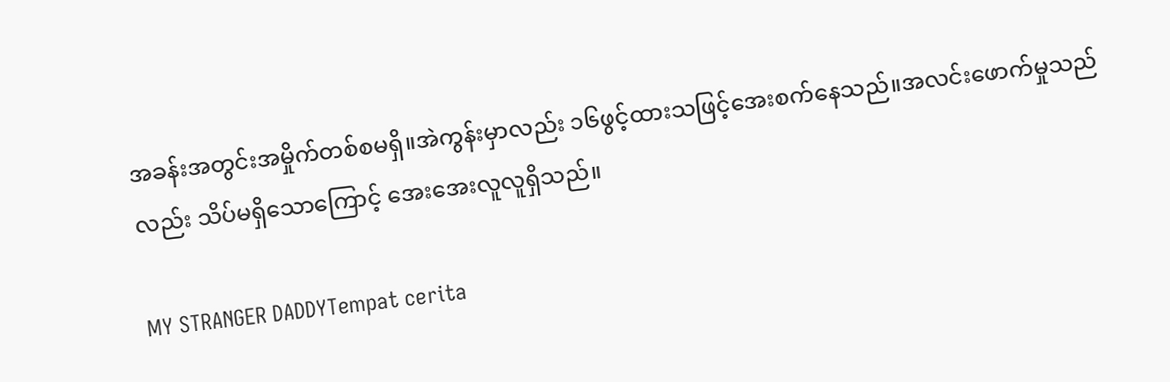အခန်းအတွင်းအမှိုက်တစ်စမရှိ။အဲကွန်းမှာလည်း ၁၆ဖွင့်ထားသဖြင့်အေးစက်နေသည်။အလင်းဖောက်မှုသည်လည်း သိပ်မရှိသောကြောင့် အေးအေးလူလူရှိသည်။

MY STRANGER DADDYTempat cerita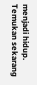menjadi hidup. Temukan sekarang